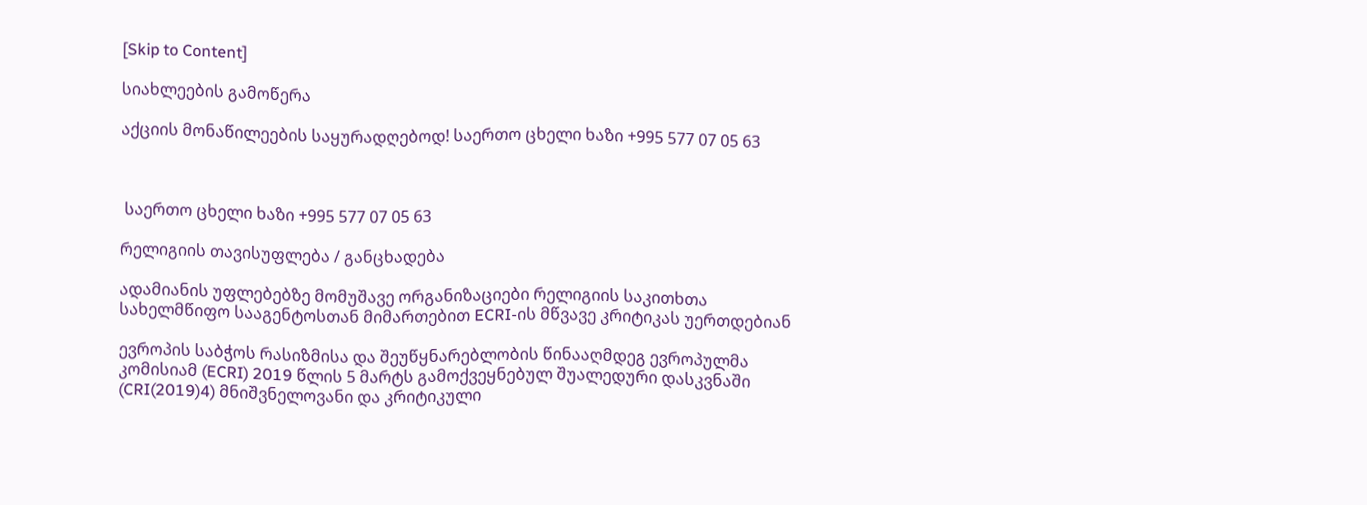[Skip to Content]

სიახლეების გამოწერა

აქციის მონაწილეების საყურადღებოდ! საერთო ცხელი ხაზი +995 577 07 05 63



 საერთო ცხელი ხაზი +995 577 07 05 63

რელიგიის თავისუფლება / განცხადება

ადამიანის უფლებებზე მომუშავე ორგანიზაციები რელიგიის საკითხთა სახელმწიფო სააგენტოსთან მიმართებით ECRI-ის მწვავე კრიტიკას უერთდებიან

ევროპის საბჭოს რასიზმისა და შეუწყნარებლობის წინააღმდეგ ევროპულმა კომისიამ (ECRI) 2019 წლის 5 მარტს გამოქვეყნებულ შუალედური დასკვნაში (CRI(2019)4) მნიშვნელოვანი და კრიტიკული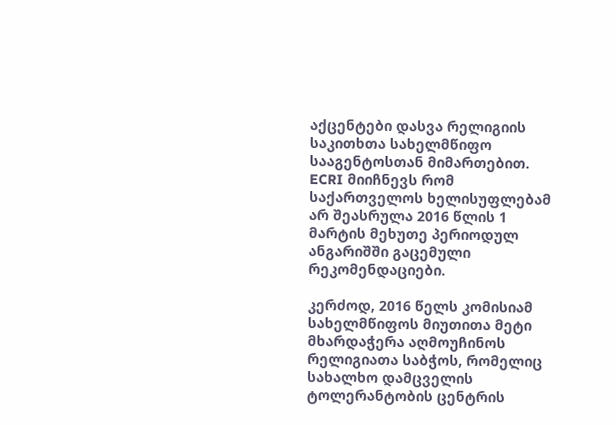აქცენტები დასვა რელიგიის საკითხთა სახელმწიფო სააგენტოსთან მიმართებით. ECRI მიიჩნევს რომ საქართველოს ხელისუფლებამ არ შეასრულა 2016 წლის 1 მარტის მეხუთე პერიოდულ ანგარიშში გაცემული რეკომენდაციები.

კერძოდ, 2016 წელს კომისიამ სახელმწიფოს მიუთითა მეტი მხარდაჭერა აღმოუჩინოს რელიგიათა საბჭოს, რომელიც სახალხო დამცველის ტოლერანტობის ცენტრის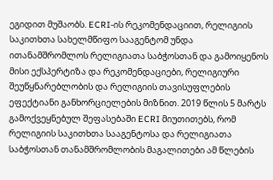ეგიდით მუშაობს. ECRI-ის რეკომენდაციით, რელიგიის საკითხთა სახელმწიფო სააგენტომ უნდა ითანამშრომლოს რელიგიათა საბჭოსთან და გამოიყენოს მისი ექსპერტიზა და რეკომენდაციები, რელიგიური შეუწყნარებლობის და რელიგიის თავისუფლების ეფექტიანი განხორციელების მიზნით. 2019 წლის 5 მარტს გამოქვეყნებულ შეფასებაში ECRI მიუთითებს, რომ რელიგიის საკითხთა სააგენტოსა და რელიგიათა საბჭოსთან თანამშრომლობის მაგალითები ამ წლების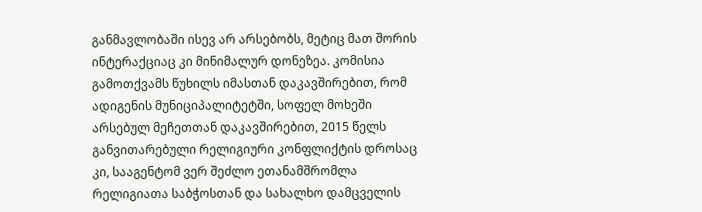განმავლობაში ისევ არ არსებობს, მეტიც მათ შორის ინტერაქციაც კი მინიმალურ დონეზეა. კომისია გამოთქვამს წუხილს იმასთან დაკავშირებით, რომ ადიგენის მუნიციპალიტეტში, სოფელ მოხეში არსებულ მეჩეთთან დაკავშირებით, 2015 წელს განვითარებული რელიგიური კონფლიქტის დროსაც კი, სააგენტომ ვერ შეძლო ეთანამშრომლა რელიგიათა საბჭოსთან და სახალხო დამცველის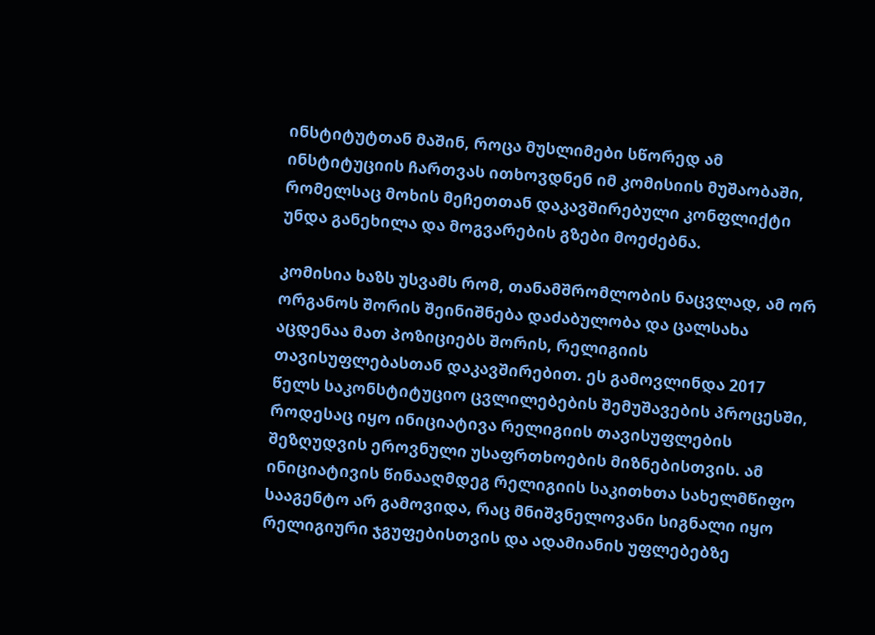ინსტიტუტთან მაშინ, როცა მუსლიმები სწორედ ამ ინსტიტუციის ჩართვას ითხოვდნენ იმ კომისიის მუშაობაში, რომელსაც მოხის მეჩეთთან დაკავშირებული კონფლიქტი უნდა განეხილა და მოგვარების გზები მოეძებნა.

კომისია ხაზს უსვამს რომ, თანამშრომლობის ნაცვლად, ამ ორ ორგანოს შორის შეინიშნება დაძაბულობა და ცალსახა აცდენაა მათ პოზიციებს შორის, რელიგიის თავისუფლებასთან დაკავშირებით. ეს გამოვლინდა 2017 წელს საკონსტიტუციო ცვლილებების შემუშავების პროცესში, როდესაც იყო ინიციატივა რელიგიის თავისუფლების შეზღუდვის ეროვნული უსაფრთხოების მიზნებისთვის. ამ ინიციატივის წინააღმდეგ რელიგიის საკითხთა სახელმწიფო სააგენტო არ გამოვიდა, რაც მნიშვნელოვანი სიგნალი იყო რელიგიური ჯგუფებისთვის და ადამიანის უფლებებზე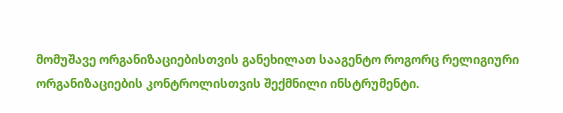მომუშავე ორგანიზაციებისთვის განეხილათ სააგენტო როგორც რელიგიური ორგანიზაციების კონტროლისთვის შექმნილი ინსტრუმენტი.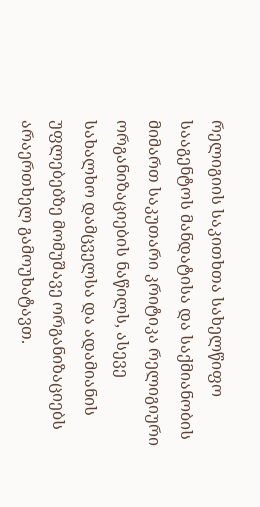რელიგიის საკითხთა სახელწიფო სააგენტოს მანდატისა და საქმიანობის მიმართ საკუთარი კრიტიკა რელიგიური ორგანიზაციების ნაწილს, ასევე სახალხო დამცველსა და ადამიანის უფლებებზე მომუშავე ორგანიზაციებს არაერთხელ გამოუხატავთ.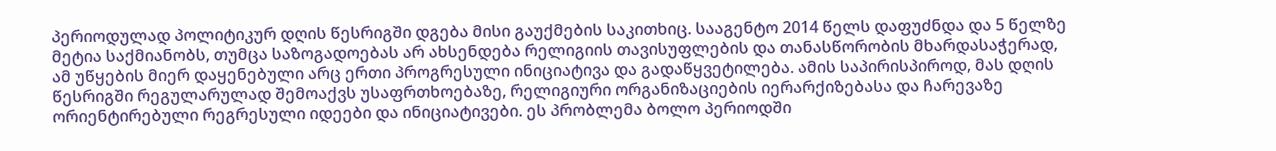პერიოდულად პოლიტიკურ დღის წესრიგში დგება მისი გაუქმების საკითხიც. სააგენტო 2014 წელს დაფუძნდა და 5 წელზე მეტია საქმიანობს, თუმცა საზოგადოებას არ ახსენდება რელიგიის თავისუფლების და თანასწორობის მხარდასაჭერად, ამ უწყების მიერ დაყენებული არც ერთი პროგრესული ინიციატივა და გადაწყვეტილება. ამის საპირისპიროდ, მას დღის წესრიგში რეგულარულად შემოაქვს უსაფრთხოებაზე, რელიგიური ორგანიზაციების იერარქიზებასა და ჩარევაზე ორიენტირებული რეგრესული იდეები და ინიციატივები. ეს პრობლემა ბოლო პერიოდში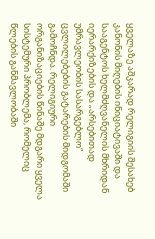ყველაზე აშკარად რელიგიის შესახებ კანონის მიღების ინიციატივაში და სააგენტოს ხელმძღვანელის მხრიდან იერარქიზების და „არსებითად უმრავლეობის სასარგებლო“ ცვლილებების გატარების მიდგომაში გამოჩნდა. რელიგიური ორგანიზაციების წინაშე მდგარი ყველა სისტემური პრობლემა, რომელიც წლების განმავლობაში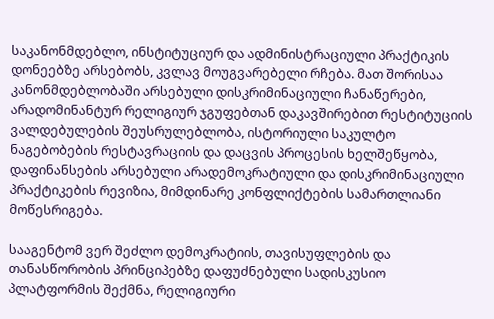საკანონმდებლო, ინსტიტუციურ და ადმინისტრაციული პრაქტიკის დონეებზე არსებობს, კვლავ მოუგვარებელი რჩება. მათ შორისაა კანონმდებლობაში არსებული დისკრიმინაციული ჩანაწერები, არადომინანტურ რელიგიურ ჯგუფებთან დაკავშირებით რესტიტუციის ვალდებულების შეუსრულებლობა, ისტორიული საკულტო ნაგებობების რესტავრაციის და დაცვის პროცესის ხელშეწყობა, დაფინანსების არსებული არადემოკრატიული და დისკრიმინაციული პრაქტიკების რევიზია, მიმდინარე კონფლიქტების სამართლიანი მოწესრიგება.

სააგენტომ ვერ შეძლო დემოკრატიის, თავისუფლების და თანასწორობის პრინციპებზე დაფუძნებული სადისკუსიო პლატფორმის შექმნა, რელიგიური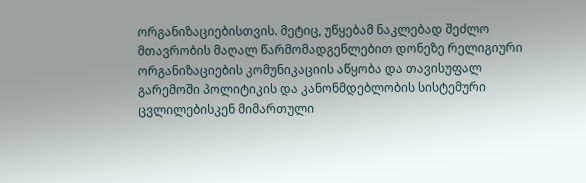ორგანიზაციებისთვის. მეტიც, უწყებამ ნაკლებად შეძლო მთავრობის მაღალ წარმომადგენლებით დონეზე რელიგიური ორგანიზაციების კომუნიკაციის აწყობა და თავისუფალ გარემოში პოლიტიკის და კანონმდებლობის სისტემური ცვლილებისკენ მიმართული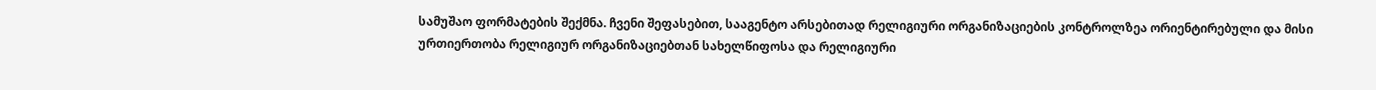სამუშაო ფორმატების შექმნა. ჩვენი შეფასებით, სააგენტო არსებითად რელიგიური ორგანიზაციების კონტროლზეა ორიენტირებული და მისი ურთიერთობა რელიგიურ ორგანიზაციებთან სახელწიფოსა და რელიგიური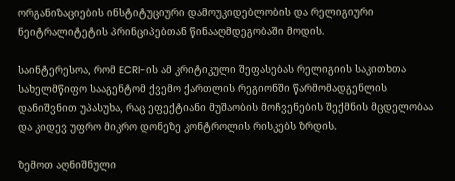ორგანიზაციების ინსტიტუციური დამოუკიდებლობის და რელიგიური ნეიტრალიტეტის პრინციპებთან წინააღმდეგობაში მოდის.

საინტერესოა, რომ ECRI-ის ამ კრიტიკული შეფასებას რელიგიის საკითხთა სახელმწიფო სააგენტომ ქვემო ქართლის რეგიონში წარმომადგენლის დანიშვნით უპასუხა, რაც ეფექტიანი მუშაობის მოჩვენების შექმნის მცდელობაა და კიდევ უფრო მიკრო დონეზე კონტროლის რისკებს ზრდის.

ზემოთ აღნიშნული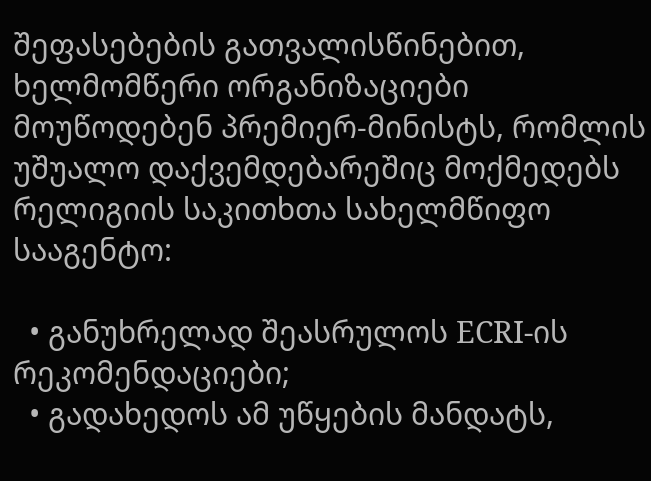შეფასებების გათვალისწინებით, ხელმომწერი ორგანიზაციები მოუწოდებენ პრემიერ-მინისტს, რომლის უშუალო დაქვემდებარეშიც მოქმედებს რელიგიის საკითხთა სახელმწიფო სააგენტო:

  • განუხრელად შეასრულოს ECRI-ის რეკომენდაციები;
  • გადახედოს ამ უწყების მანდატს,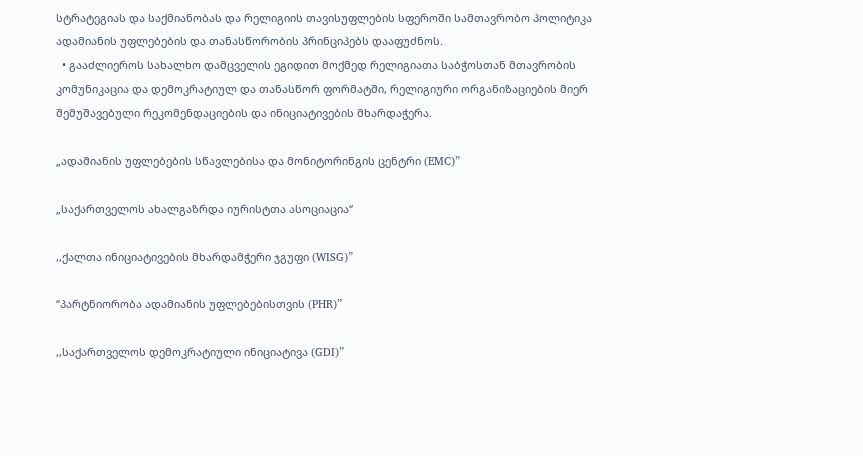სტრატეგიას და საქმიანობას და რელიგიის თავისუფლების სფეროში სამთავრობო პოლიტიკა ადამიანის უფლებების და თანასწორობის პრინციპებს დააფუძნოს.
  • გააძლიეროს სახალხო დამცველის ეგიდით მოქმედ რელიგიათა საბჭოსთან მთავრობის კომუნიკაცია და დემოკრატიულ და თანასწორ ფორმატში, რელიგიური ორგანიზაციების მიერ შემუშავებული რეკომენდაციების და ინიციატივების მხარდაჭერა.

„ადამიანის უფლებების სწავლებისა და მონიტორინგის ცენტრი (EMC)”

„საქართველოს ახალგაზრდა იურისტთა ასოციაცია“

,,ქალთა ინიციატივების მხარდამჭერი ჯგუფი (WISG)”

“პარტნიორობა ადამიანის უფლებებისთვის (PHR)”

,,საქართველოს დემოკრატიული ინიციატივა (GDI)”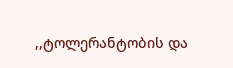,,ტოლერანტობის და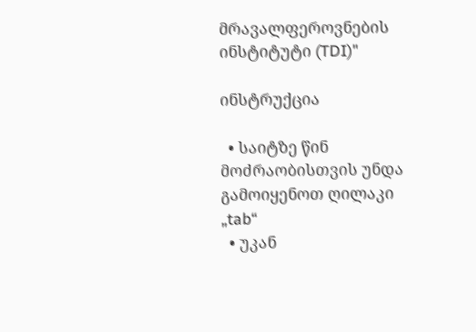მრავალფეროვნების ინსტიტუტი (TDI)"

ინსტრუქცია

  • საიტზე წინ მოძრაობისთვის უნდა გამოიყენოთ ღილაკი „tab“
  • უკან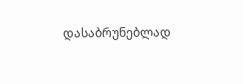დასაბრუნებლად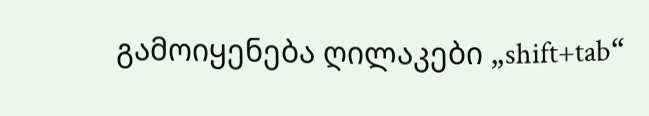გამოიყენება ღილაკები „shift+tab“